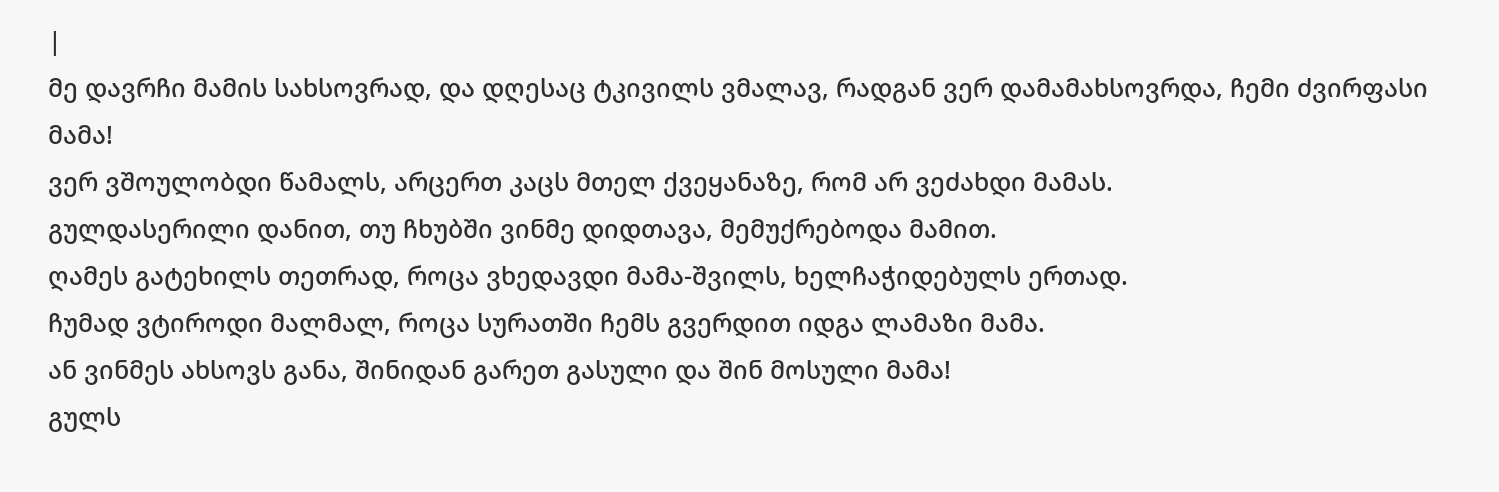|
მე დავრჩი მამის სახსოვრად, და დღესაც ტკივილს ვმალავ, რადგან ვერ დამამახსოვრდა, ჩემი ძვირფასი მამა!
ვერ ვშოულობდი წამალს, არცერთ კაცს მთელ ქვეყანაზე, რომ არ ვეძახდი მამას.
გულდასერილი დანით, თუ ჩხუბში ვინმე დიდთავა, მემუქრებოდა მამით.
ღამეს გატეხილს თეთრად, როცა ვხედავდი მამა-შვილს, ხელჩაჭიდებულს ერთად.
ჩუმად ვტიროდი მალმალ, როცა სურათში ჩემს გვერდით იდგა ლამაზი მამა.
ან ვინმეს ახსოვს განა, შინიდან გარეთ გასული და შინ მოსული მამა!
გულს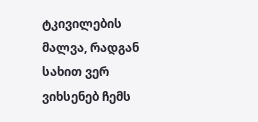ტკივილების მალვა, რადგან სახით ვერ ვიხსენებ ჩემს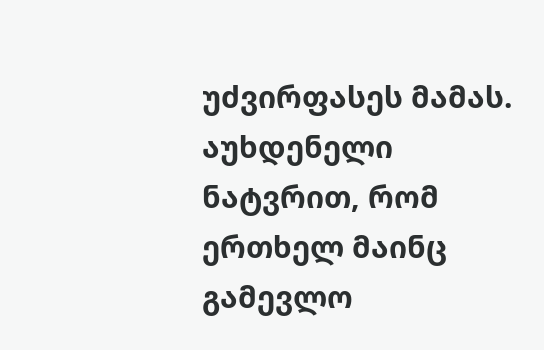უძვირფასეს მამას.
აუხდენელი ნატვრით, რომ ერთხელ მაინც გამევლო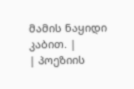მამის ნაყიდი კაბით. |
| პოეზიის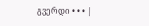გვერდი • • • |